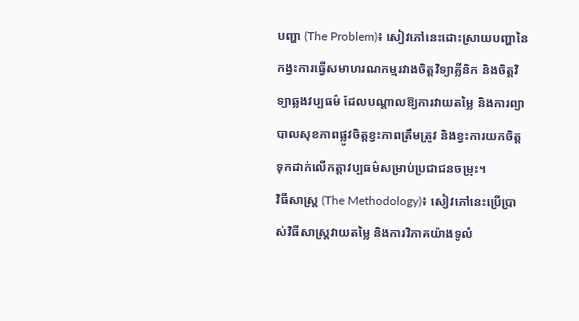បញ្ហា (The Problem)៖ សៀវភៅនេះដោះស្រាយបញ្ហានៃកង្វះការធ្វើសមាហរណកម្មរវាងចិត្តវិទ្យាគ្លីនិក និងចិត្តវិទ្យាឆ្លងវប្បធម៌ ដែលបណ្តាលឱ្យការវាយតម្លៃ និងការព្យាបាលសុខភាពផ្លូវចិត្តខ្វះភាពត្រឹមត្រូវ និងខ្វះការយកចិត្តទុកដាក់លើកត្តាវប្បធម៌សម្រាប់ប្រជាជនចម្រុះ។
វិធីសាស្ត្រ (The Methodology)៖ សៀវភៅនេះប្រើប្រាស់វិធីសាស្ត្រវាយតម្លៃ និងការវិភាគយ៉ាងទូលំ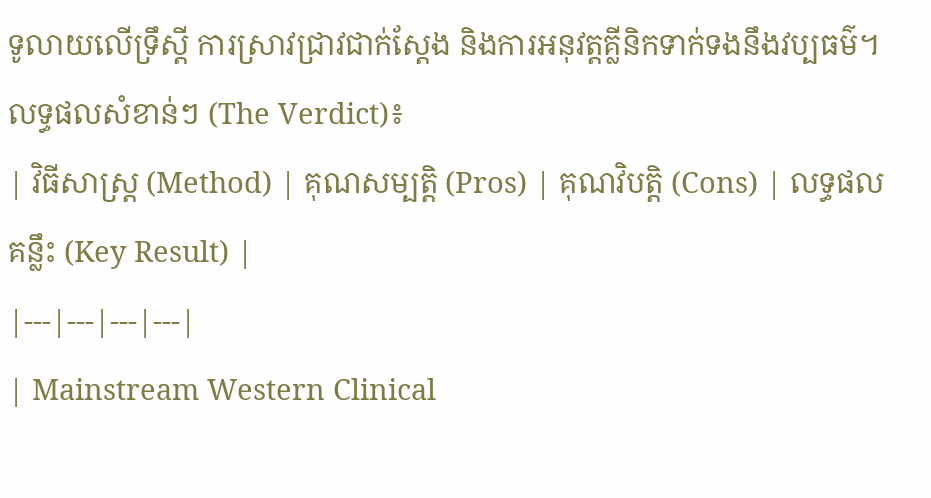ទូលាយលើទ្រឹស្តី ការស្រាវជ្រាវជាក់ស្តែង និងការអនុវត្តគ្លីនិកទាក់ទងនឹងវប្បធម៌។
លទ្ធផលសំខាន់ៗ (The Verdict)៖
| វិធីសាស្ត្រ (Method) | គុណសម្បត្តិ (Pros) | គុណវិបត្តិ (Cons) | លទ្ធផលគន្លឹះ (Key Result) |
|---|---|---|---|
| Mainstream Western Clinical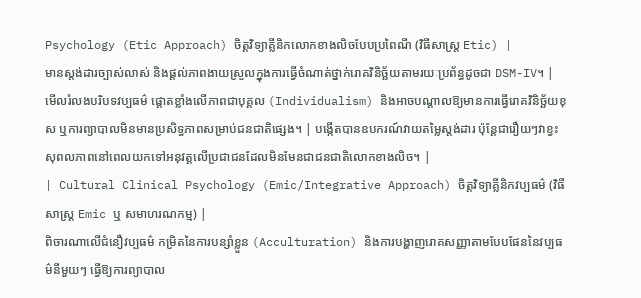Psychology (Etic Approach) ចិត្តវិទ្យាគ្លីនិកលោកខាងលិចបែបប្រពៃណី (វិធីសាស្ត្រ Etic) |
មានស្តង់ដារច្បាស់លាស់ និងផ្តល់ភាពងាយស្រួលក្នុងការធ្វើចំណាត់ថ្នាក់រោគវិនិច្ឆ័យតាមរយៈប្រព័ន្ធដូចជា DSM-IV។ | មើលរំលងបរិបទវប្បធម៌ ផ្តោតខ្លាំងលើភាពជាបុគ្គល (Individualism) និងអាចបណ្តាលឱ្យមានការធ្វើរោគវិនិច្ឆ័យខុស ឬការព្យាបាលមិនមានប្រសិទ្ធភាពសម្រាប់ជនជាតិផ្សេង។ | បង្កើតបានឧបករណ៍វាយតម្លៃស្តង់ដារ ប៉ុន្តែជារឿយៗវាខ្វះសុពលភាពនៅពេលយកទៅអនុវត្តលើប្រជាជនដែលមិនមែនជាជនជាតិលោកខាងលិច។ |
| Cultural Clinical Psychology (Emic/Integrative Approach) ចិត្តវិទ្យាគ្លីនិកវប្បធម៌ (វិធីសាស្ត្រ Emic ឬ សមាហរណកម្ម) |
ពិចារណាលើជំនឿវប្បធម៌ កម្រិតនៃការបន្សាំខ្លួន (Acculturation) និងការបង្ហាញរោគសញ្ញាតាមបែបផែននៃវប្បធម៌នីមួយៗ ធ្វើឱ្យការព្យាបាល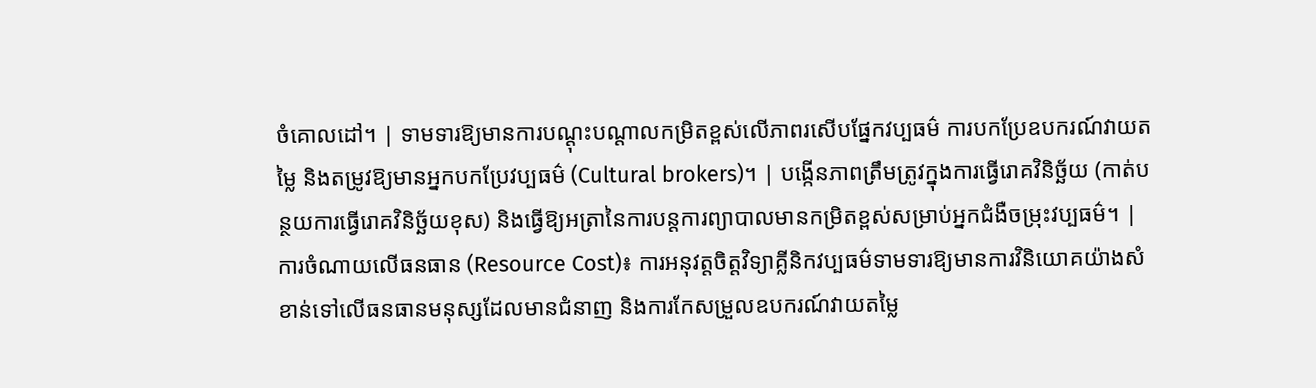ចំគោលដៅ។ | ទាមទារឱ្យមានការបណ្តុះបណ្តាលកម្រិតខ្ពស់លើភាពរសើបផ្នែកវប្បធម៌ ការបកប្រែឧបករណ៍វាយតម្លៃ និងតម្រូវឱ្យមានអ្នកបកប្រែវប្បធម៌ (Cultural brokers)។ | បង្កើនភាពត្រឹមត្រូវក្នុងការធ្វើរោគវិនិច្ឆ័យ (កាត់បន្ថយការធ្វើរោគវិនិច្ឆ័យខុស) និងធ្វើឱ្យអត្រានៃការបន្តការព្យាបាលមានកម្រិតខ្ពស់សម្រាប់អ្នកជំងឺចម្រុះវប្បធម៌។ |
ការចំណាយលើធនធាន (Resource Cost)៖ ការអនុវត្តចិត្តវិទ្យាគ្លីនិកវប្បធម៌ទាមទារឱ្យមានការវិនិយោគយ៉ាងសំខាន់ទៅលើធនធានមនុស្សដែលមានជំនាញ និងការកែសម្រួលឧបករណ៍វាយតម្លៃ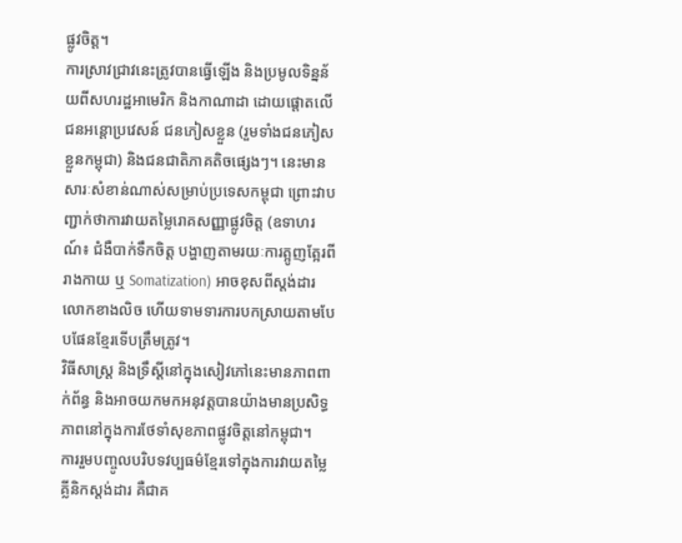ផ្លូវចិត្ត។
ការស្រាវជ្រាវនេះត្រូវបានធ្វើឡើង និងប្រមូលទិន្នន័យពីសហរដ្ឋអាមេរិក និងកាណាដា ដោយផ្តោតលើជនអន្តោប្រវេសន៍ ជនភៀសខ្លួន (រួមទាំងជនភៀសខ្លួនកម្ពុជា) និងជនជាតិភាគតិចផ្សេងៗ។ នេះមានសារៈសំខាន់ណាស់សម្រាប់ប្រទេសកម្ពុជា ព្រោះវាបញ្ជាក់ថាការវាយតម្លៃរោគសញ្ញាផ្លូវចិត្ត (ឧទាហរណ៍៖ ជំងឺបាក់ទឹកចិត្ត បង្ហាញតាមរយៈការត្អូញត្អែរពីរាងកាយ ឬ Somatization) អាចខុសពីស្តង់ដារលោកខាងលិច ហើយទាមទារការបកស្រាយតាមបែបផែនខ្មែរទើបត្រឹមត្រូវ។
វិធីសាស្ត្រ និងទ្រឹស្តីនៅក្នុងសៀវភៅនេះមានភាពពាក់ព័ន្ធ និងអាចយកមកអនុវត្តបានយ៉ាងមានប្រសិទ្ធភាពនៅក្នុងការថែទាំសុខភាពផ្លូវចិត្តនៅកម្ពុជា។
ការរួមបញ្ចូលបរិបទវប្បធម៌ខ្មែរទៅក្នុងការវាយតម្លៃគ្លីនិកស្តង់ដារ គឺជាគ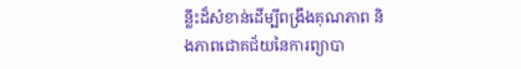ន្លឹះដ៏សំខាន់ដើម្បីពង្រឹងគុណភាព និងភាពជោគជ័យនៃការព្យាបា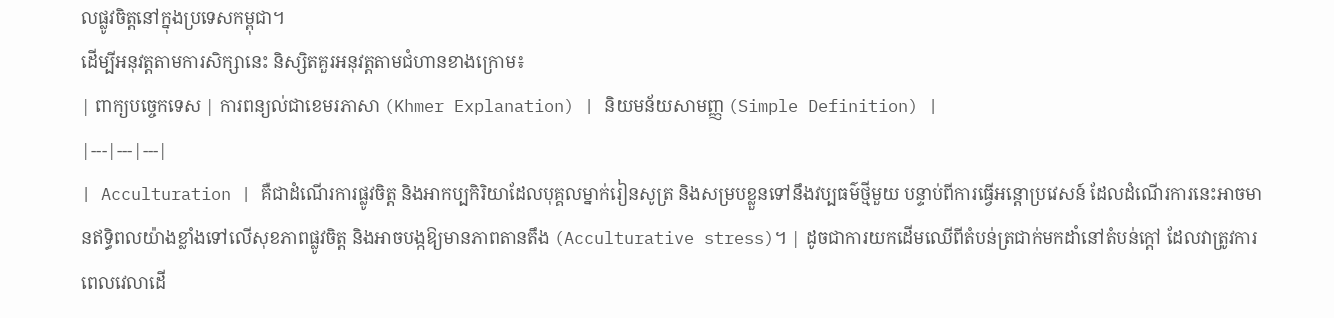លផ្លូវចិត្តនៅក្នុងប្រទេសកម្ពុជា។
ដើម្បីអនុវត្តតាមការសិក្សានេះ និស្សិតគួរអនុវត្តតាមជំហានខាងក្រោម៖
| ពាក្យបច្ចេកទេស | ការពន្យល់ជាខេមរភាសា (Khmer Explanation) | និយមន័យសាមញ្ញ (Simple Definition) |
|---|---|---|
| Acculturation | គឺជាដំណើរការផ្លូវចិត្ត និងអាកប្បកិរិយាដែលបុគ្គលម្នាក់រៀនសូត្រ និងសម្របខ្លួនទៅនឹងវប្បធម៌ថ្មីមួយ បន្ទាប់ពីការធ្វើអន្តោប្រវេសន៍ ដែលដំណើរការនេះអាចមានឥទ្ធិពលយ៉ាងខ្លាំងទៅលើសុខភាពផ្លូវចិត្ត និងអាចបង្កឱ្យមានភាពតានតឹង (Acculturative stress)។ | ដូចជាការយកដើមឈើពីតំបន់ត្រជាក់មកដាំនៅតំបន់ក្តៅ ដែលវាត្រូវការពេលវេលាដើ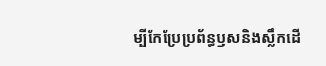ម្បីកែប្រែប្រព័ន្ធឫសនិងស្លឹកដើ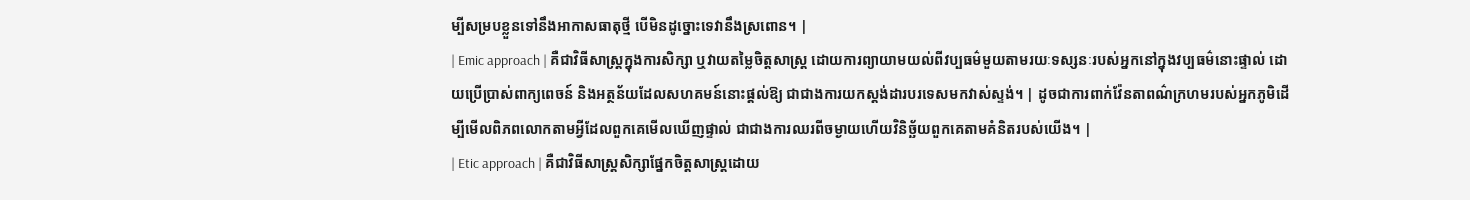ម្បីសម្របខ្លួនទៅនឹងអាកាសធាតុថ្មី បើមិនដូច្នោះទេវានឹងស្រពោន។ |
| Emic approach | គឺជាវិធីសាស្ត្រក្នុងការសិក្សា ឬវាយតម្លៃចិត្តសាស្ត្រ ដោយការព្យាយាមយល់ពីវប្បធម៌មួយតាមរយៈទស្សនៈរបស់អ្នកនៅក្នុងវប្បធម៌នោះផ្ទាល់ ដោយប្រើប្រាស់ពាក្យពេចន៍ និងអត្ថន័យដែលសហគមន៍នោះផ្តល់ឱ្យ ជាជាងការយកស្តង់ដារបរទេសមកវាស់ស្ទង់។ | ដូចជាការពាក់វ៉ែនតាពណ៌ក្រហមរបស់អ្នកភូមិដើម្បីមើលពិភពលោកតាមអ្វីដែលពួកគេមើលឃើញផ្ទាល់ ជាជាងការឈរពីចម្ងាយហើយវិនិច្ឆ័យពួកគេតាមគំនិតរបស់យើង។ |
| Etic approach | គឺជាវិធីសាស្ត្រសិក្សាផ្នែកចិត្តសាស្ត្រដោយ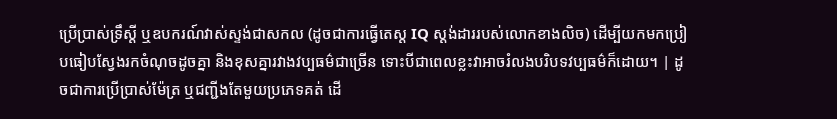ប្រើប្រាស់ទ្រឹស្តី ឬឧបករណ៍វាស់ស្ទង់ជាសកល (ដូចជាការធ្វើតេស្ត IQ ស្តង់ដាររបស់លោកខាងលិច) ដើម្បីយកមកប្រៀបធៀបស្វែងរកចំណុចដូចគ្នា និងខុសគ្នារវាងវប្បធម៌ជាច្រើន ទោះបីជាពេលខ្លះវាអាចរំលងបរិបទវប្បធម៌ក៏ដោយ។ | ដូចជាការប្រើប្រាស់ម៉ែត្រ ឬជញ្ជីងតែមួយប្រភេទគត់ ដើ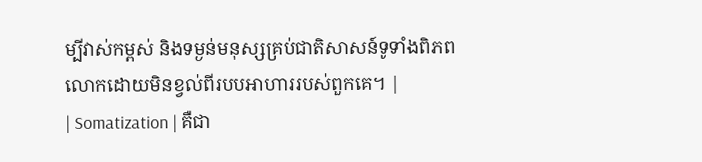ម្បីវាស់កម្ពស់ និងទម្ងន់មនុស្សគ្រប់ជាតិសាសន៍ទូទាំងពិភពលោកដោយមិនខ្វល់ពីរបបអាហាររបស់ពួកគេ។ |
| Somatization | គឺជា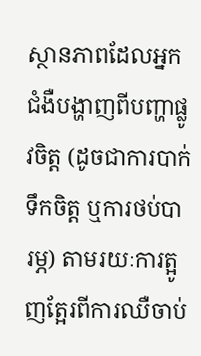ស្ថានភាពដែលអ្នកជំងឺបង្ហាញពីបញ្ហាផ្លូវចិត្ត (ដូចជាការបាក់ទឹកចិត្ត ឬការថប់បារម្ភ) តាមរយៈការត្អូញត្អែរពីការឈឺចាប់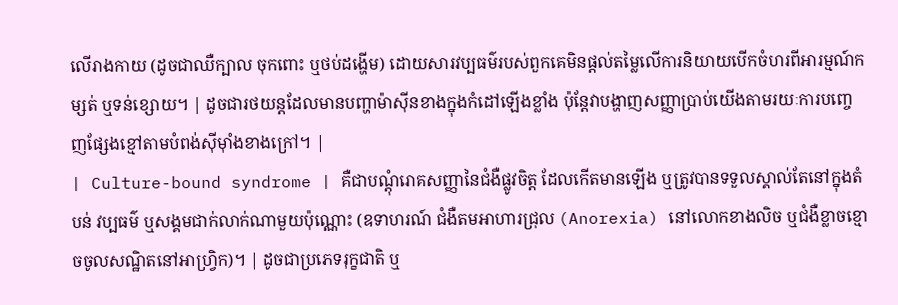លើរាងកាយ (ដូចជាឈឺក្បាល ចុកពោះ ឬថប់ដង្ហើម) ដោយសារវប្បធម៌របស់ពួកគេមិនផ្តល់តម្លៃលើការនិយាយបើកចំហរពីអារម្មណ៍កម្សត់ ឬទន់ខ្សោយ។ | ដូចជារថយន្តដែលមានបញ្ហាម៉ាស៊ីនខាងក្នុងកំដៅឡើងខ្លាំង ប៉ុន្តែវាបង្ហាញសញ្ញាប្រាប់យើងតាមរយៈការបញ្ចេញផ្សែងខ្មៅតាមបំពង់ស៊ីម៉ាំងខាងក្រៅ។ |
| Culture-bound syndrome | គឺជាបណ្តុំរោគសញ្ញានៃជំងឺផ្លូវចិត្ត ដែលកើតមានឡើង ឬត្រូវបានទទួលស្គាល់តែនៅក្នុងតំបន់ វប្បធម៌ ឬសង្គមជាក់លាក់ណាមួយប៉ុណ្ណោះ (ឧទាហរណ៍ ជំងឺតមអាហារជ្រុល (Anorexia) នៅលោកខាងលិច ឬជំងឺខ្លាចខ្មោចចូលសណ្ឋិតនៅអាហ្វ្រិក)។ | ដូចជាប្រភេទរុក្ខជាតិ ឬ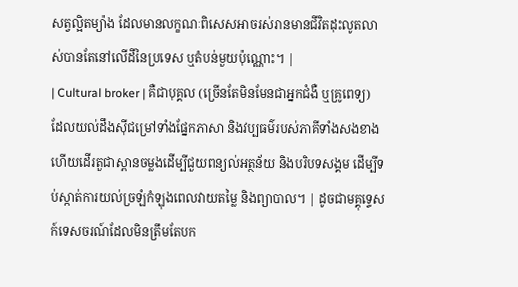សត្វល្អិតម្យ៉ាង ដែលមានលក្ខណៈពិសេសអាចរស់រានមានជីវិតដុះលូតលាស់បានតែនៅលើដីនៃប្រទេស ឬតំបន់មួយប៉ុណ្ណោះ។ |
| Cultural broker | គឺជាបុគ្គល (ច្រើនតែមិនមែនជាអ្នកជំងឺ ឬគ្រូពេទ្យ) ដែលយល់ដឹងស៊ីជម្រៅទាំងផ្នែកភាសា និងវប្បធម៌របស់ភាគីទាំងសងខាង ហើយដើរតួជាស្ពានចម្លងដើម្បីជួយពន្យល់អត្ថន័យ និងបរិបទសង្គម ដើម្បីទប់ស្កាត់ការយល់ច្រឡំកំឡុងពេលវាយតម្លៃ និងព្យាបាល។ | ដូចជាមគ្គុទ្ទេសក៍ទេសចរណ៍ដែលមិនត្រឹមតែបក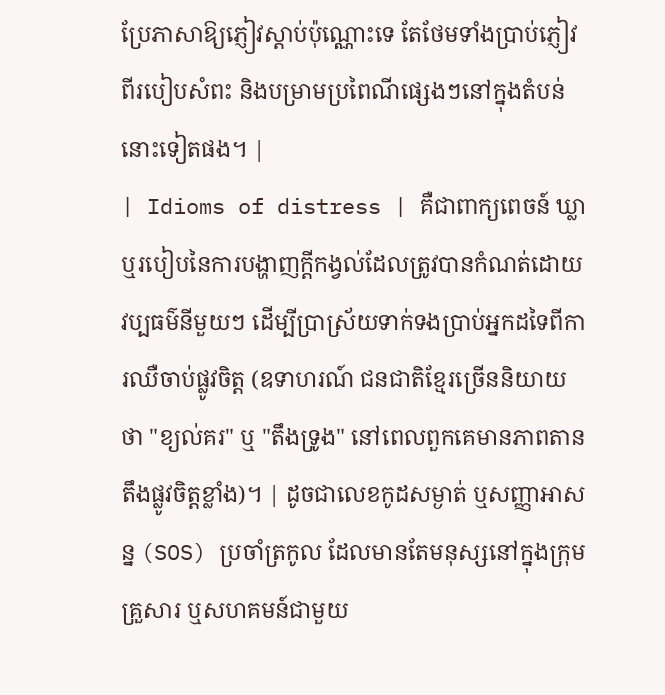ប្រែភាសាឱ្យភ្ញៀវស្តាប់ប៉ុណ្ណោះទេ តែថែមទាំងប្រាប់ភ្ញៀវពីរបៀបសំពះ និងបម្រាមប្រពៃណីផ្សេងៗនៅក្នុងតំបន់នោះទៀតផង។ |
| Idioms of distress | គឺជាពាក្យពេចន៍ ឃ្លា ឬរបៀបនៃការបង្ហាញក្តីកង្វល់ដែលត្រូវបានកំណត់ដោយវប្បធម៌នីមួយៗ ដើម្បីប្រាស្រ័យទាក់ទងប្រាប់អ្នកដទៃពីការឈឺចាប់ផ្លូវចិត្ត (ឧទាហរណ៍ ជនជាតិខ្មែរច្រើននិយាយថា "ខ្យល់គរ" ឬ "តឹងទ្រូង" នៅពេលពួកគេមានភាពតានតឹងផ្លូវចិត្តខ្លាំង)។ | ដូចជាលេខកូដសម្ងាត់ ឬសញ្ញាអាសន្ន (SOS) ប្រចាំត្រកូល ដែលមានតែមនុស្សនៅក្នុងក្រុមគ្រួសារ ឬសហគមន៍ជាមួយ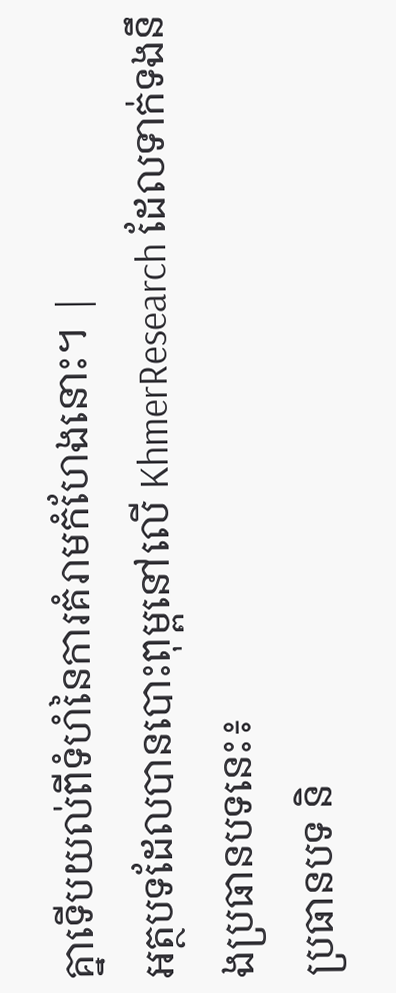គ្នាទើបយល់ពីទំហំនៃការគំរាមកំហែងនោះ។ |
អត្ថបទដែលបានបោះពុម្ពនៅលើ KhmerResearch ដែលទាក់ទងនឹងប្រធានបទនេះ៖
ប្រធានបទ និ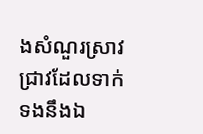ងសំណួរស្រាវជ្រាវដែលទាក់ទងនឹងឯ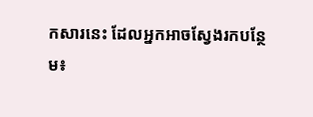កសារនេះ ដែលអ្នកអាចស្វែងរកបន្ថែម៖